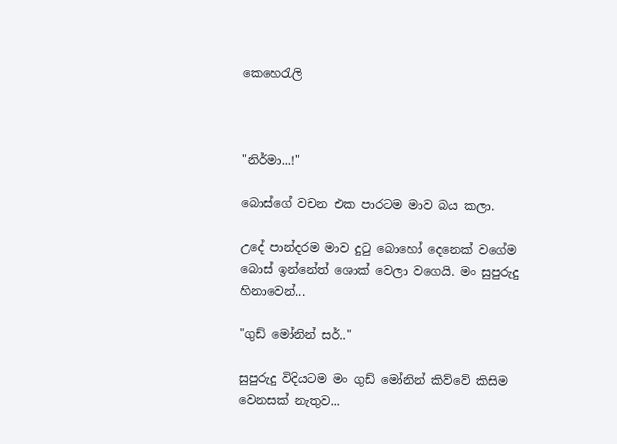කෙහෙරැලි



"නිර්මා...!"

බොස්ගේ වචන එක පාරටම මාව බය කලා.

උදේ පාන්දරම මාව දුටු බොහෝ දෙනෙක් වගේම බොස් ඉන්නේත් ශොක් වෙලා වගෙයි. මං සුපුරුදු හිනාවෙන්...

"ගුඩ් මෝනින් සර්.."

සුපුරුදු විදියටම මං ගුඩ් මෝනින් කිව්වේ කිසිම වෙනසක් නැතුව...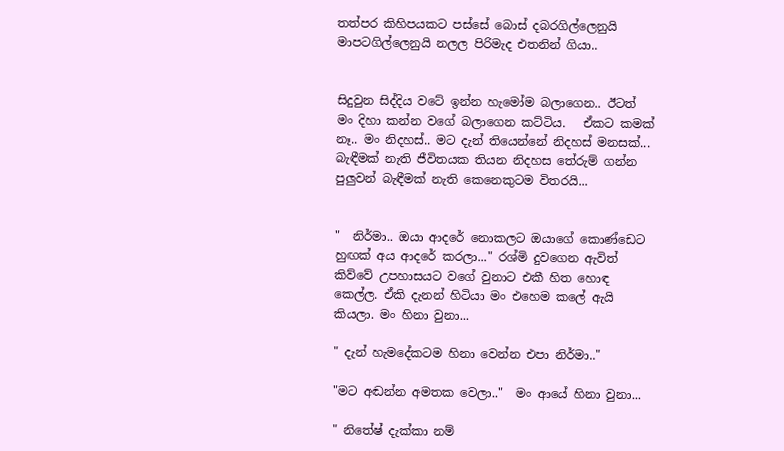තත්පර කිහිපයකට පස්සේ බොස් දබරගිල්ලෙනුයි මාපටගිල්ලෙනුයි නලල පිරිමැද එතනින් ගියා..


සිදුවුන සිද්දිය වටේ ඉන්න හැමෝම බලාගෙන.. ඊටත් මං දිහා කන්න වගේ බලාගෙන කට්ටිය.   ඒකට කමක් නෑ.. මං නිදහස්.. මට දැන් තියෙන්නේ නිදහස් මනසක්... බැඳීමක් නැති ජීවිතයක තියන නිදහස තේරුම් ගන්න පුලුවන් බැඳීමක් නැති කෙනෙකුටම විතරයි...


"  නිර්මා.. ඔයා ආදරේ නොකලට ඔයාගේ කොණ්ඩෙට හුඟක් අය ආදරේ කරලා..." රශ්මි දුවගෙන ඇවිත් කිව්වේ උපහාසයට වගේ වුනාට එකී හිත හොඳ කෙල්ල. ඒකි දැනන් හිටියා මං එහෙම කලේ ඇයි කියලා. මං හිනා වුනා...

" දැන් හැමදේකටම හිනා වෙන්න එපා නිර්මා.."

"මට අඬන්න අමතක වෙලා.."  මං ආයේ හිනා වුනා...

" නිතේෂ් දැක්කා නම්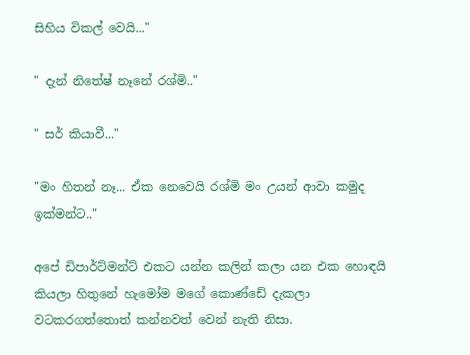සිහිය විකල් වෙයි..."

" දැන් නිතේෂ් නෑනේ රශ්මි.."

" සර් කියාවී..."

"මං හිතන් නෑ... ඒක නෙවෙයි රශ්මි මං උයන් ආවා කමුද ඉක්මන්ට.."

අපේ ඩිපාර්ට්මන්ට් එකට යන්න කලින් කලා යන එක හොඳයි කියලා හිතුනේ හැමෝම මගේ කොණ්ඩේ දැකලා වටකරගත්තොත් කන්නවත් වෙන් නැති නිසා.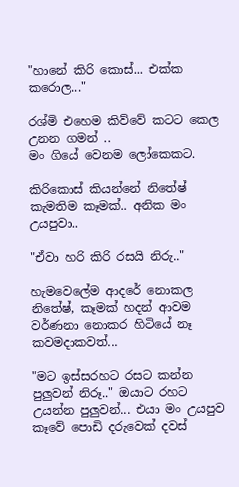"හානේ කිරි කොස්... එක්ක කරොල..."

රශ්මි එහෙම කිව්වේ කටට කෙල උනන ගමන් ..
මං ගියේ වෙනම ලෝකෙකට.

කිරිකොස් කියන්නේ නිතේෂ් කැමතිම කෑමක්.. අනික මං උයපුවා..

"ඒවා හරි කිරි රසයි නිරු.."

හැමවෙලේම ආදරේ නොකල නිතේෂ්, කෑමක් හදන් ආවම වර්ණනා නොකර හිටියේ නෑ කවමදාකවත්...

"මට ඉස්සරහට රසට කන්න පුලුවන් නිරූ.." ඔයාට රහට උයන්න පුලුවන්... එයා මං උයපුව කෑවේ පොඩි දරුවෙක් දවස්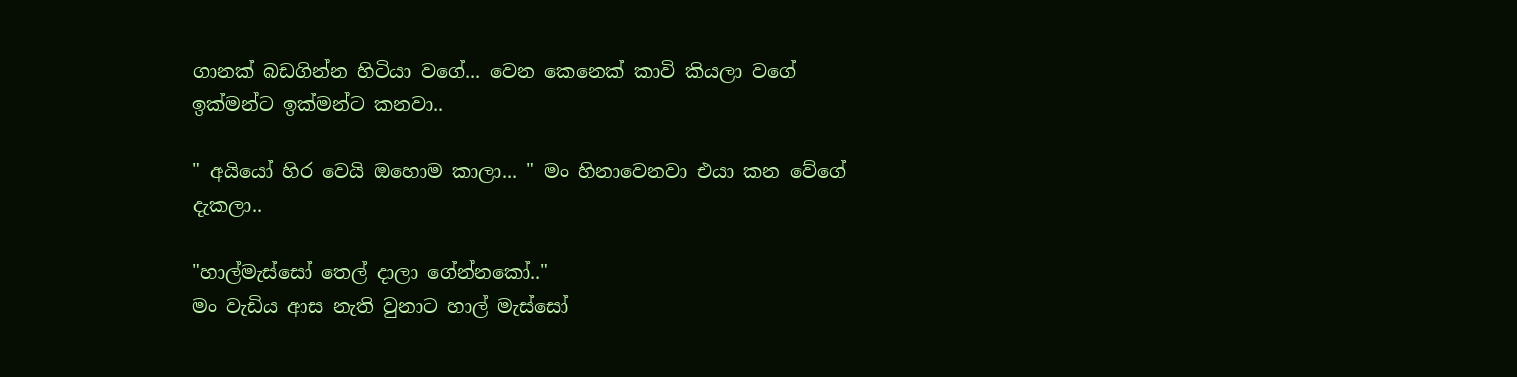ගානක් බඩගින්න හිටියා වගේ... වෙන කෙනෙක් කාවි කියලා වගේ ඉක්මන්ට ඉක්මන්ට කනවා..

" අයියෝ හිර වෙයි ඔහොම කාලා... " මං හිනාවෙනවා එයා කන වේගේ දැකලා..

"හාල්මැස්සෝ තෙල් දාලා ගේන්නකෝ.."
මං වැඩිය ආස නැති වුනාට හාල් මැස්සෝ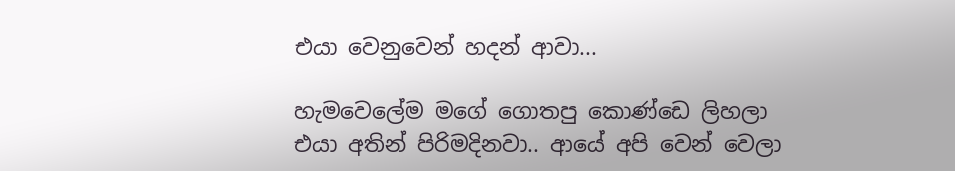එයා වෙනුවෙන් හදන් ආවා...

හැමවෙලේම මගේ ගොතපු කොණ්ඩෙ ලිහලා එයා අතින් පිරිමදිනවා.. ආයේ අපි වෙන් වෙලා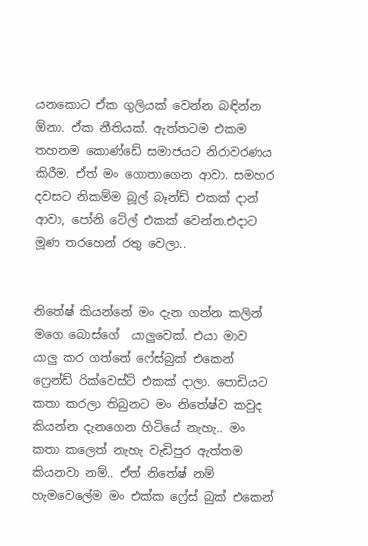යනකොට ඒක ගුලියක් වෙන්න බඳින්න ඕනා. ඒක නීතියක්. ඇත්තටම එකම තහනම කොණ්ඩේ සමාජයට නිරාවරණය කිරීම. ඒත් මං ගොතාගෙන ආවා. සමහර දවසට නිකම්ම බූල් බෑන්ඩ් එකක් දාන් ආවා, පෝනි ටේල් එකක් වෙන්න.එදාට මූණ තරහෙන් රතු වෙලා..


නිතේෂ් කියන්නේ මං දැන ගන්න කලින් මගෙ බොස්ගේ  යාලුවෙක්. එයා මාව යාලු කර ගත්තේ ෆේස්බුක් එකෙන් ෆ්‍රෙන්ඩ් රික්වෙස්ට් එකක් දාලා. පොඩියට කතා කරලා තිබුනට මං නිතේෂ්ව කවුද කියන්න දැනගෙන හිටියේ නැහැ.. මං කතා කලෙත් නැහැ වැඩිපුර ඇත්තම කියනවා නම්.. ඒත් නිතේෂ් නම් හැමවෙලේම මං එක්ක ෆ්‍රේස් බුක් එකෙන්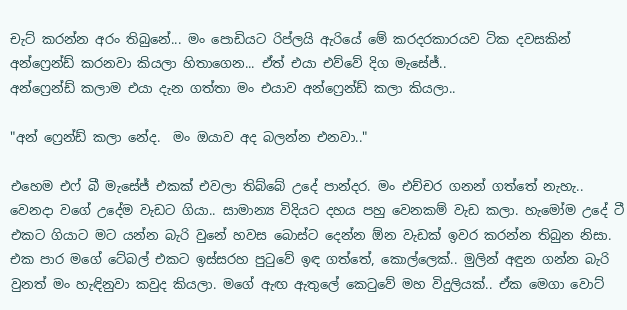චැට් කරන්න අරං තිබුනේ... මං පොඩියට රිප්ලයි ඇරියේ මේ කරදරකාරයව ටික දවසකින් අන්ෆ්‍රෙන්ඩ් කරනවා කියලා හිතාගෙන... ඒත් එයා එව්වේ දිග මැසේජ්..
අන්ෆ්‍රෙන්ඩ් කලාම එයා දැන ගත්තා මං එයාව අන්ෆ්‍රෙන්ඩ් කලා කියලා..

"අන් ෆ්‍රෙන්ඩ් කලා නේද.  මං ඔයාව අද බලන්න එනවා.."

එහෙම එෆ් බී මැසේජ් එකක් එවලා තිබ්බේ උදේ පාන්දර. මං එච්චර ගනන් ගත්තේ නැහැ.. වෙනදා වගේ උදේම වැඩට ගියා.. සාමාන්‍ය විදියට දහය පහු වෙනකම් වැඩ කලා. හැමෝම උදේ ටී එකට ගියාට මට යන්න බැරි වුනේ හවස බොස්ට දෙන්න ඕන වැඩක් ඉවර කරන්න තිබුන නිසා. එක පාර මගේ ටේබල් එකට ඉස්සරහ පුටුවේ ඉඳ ගත්තේ, කොල්ලෙක්.. මුලින් අඳුන ගන්න බැරි වුනත් මං හැඳිනුවා කවුද කියලා. මගේ ඇඟ ඇතුලේ කෙටුවේ මහ විදුලියක්.. ඒක මෙගා වොට්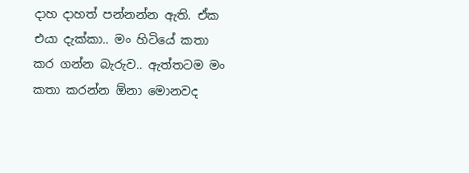දාහ දාහත් පන්නන්න ඇති. ඒක එයා දැක්කා.. මං හිටියේ කතා කර ගන්න බැරුව.. ඇත්තටම මං කතා කරන්න ඕනා මොනවද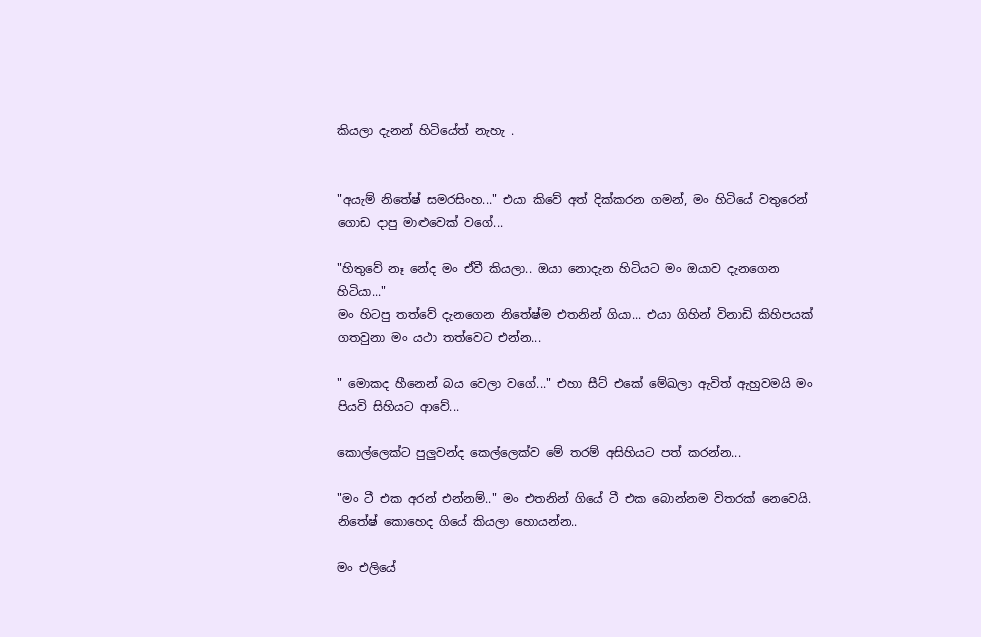කියලා දැනන් හිටියේත් නැහැ .


"අයැම් නිතේෂ් සමරසිංහ..." එයා කිවේ අත් දික්කරන ගමන්, මං හිටියේ වතුරෙන් ගොඩ දාපු මාළුවෙක් වගේ...

"හිතුවේ නෑ නේද මං ඒවී කියලා.. ඔයා නොදැන හිටියට මං ඔයාව දැනගෙන හිටියා..."
මං හිටපු තත්වේ දැනගෙන නිතේෂ්ම එතනින් ගියා... එයා ගිහින් විනාඩි කිහිපයක් ගතවුනා මං යථා තත්වෙට එන්න...

" මොකද හීනෙන් බය වෙලා වගේ..." එහා සීට් එකේ මේඛලා ඇවිත් ඇහුවමයි මං පියවි සිහියට ආවේ...

කොල්ලෙක්ට පුලුවන්ද කෙල්ලෙක්ව මේ තරම් අසිහියට පත් කරන්න...

"මං ටී එක අරන් එන්නම්.." මං එතනින් ගියේ ටී එක බොන්නම විතරක් නෙවෙයි. නිතේෂ් කොහෙද ගියේ කියලා හොයන්න..

මං එලියේ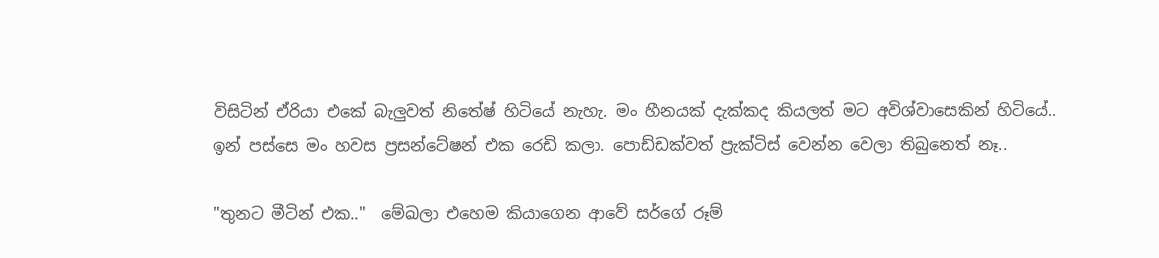විසිටින් ඒරියා එකේ බැලුවත් නිතේෂ් හිටියේ නැහැ. මං හීනයක් දැක්කද කියලත් මට අවිශ්වාසෙකින් හිටියේ.. ඉන් පස්සෙ මං හවස ප්‍රසන්ටේෂන් එක රෙඩි කලා. පොඩ්ඩක්වත් ප්‍රැක්ටිස් වෙන්න වෙලා තිබුනෙත් නෑ..

"තුනට මීටින් එක.."  මේඛලා එහෙම කියාගෙන ආවේ සර්ගේ රූම්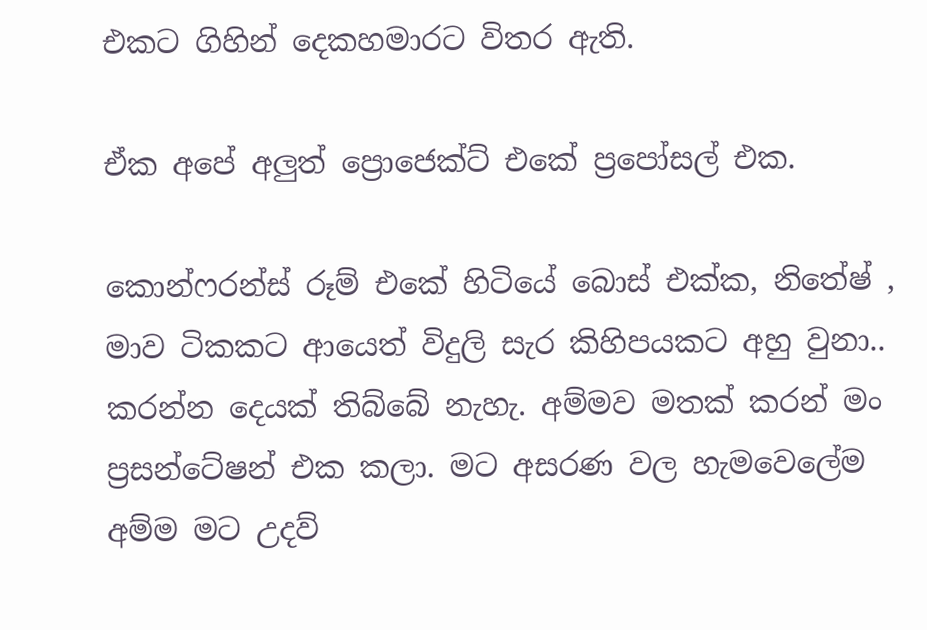එකට ගිහින් දෙකහමාරට විතර ඇති.

ඒක අපේ අලුත් ප්‍රොජෙක්ට් එකේ ප්‍රපෝසල් එක.

කොන්ෆරන්ස් රූම් එකේ හිටියේ බොස් එක්ක, නිතේෂ් , මාව ටිකකට ආයෙත් විදුලි සැර කිහිපයකට අහු වුනා.. කරන්න දෙයක් තිබ්බේ නැහැ. අම්මව මතක් කරන් මං ප්‍රසන්ටේෂන් එක කලා. මට අසරණ වල හැමවෙලේම අම්ම මට උදව්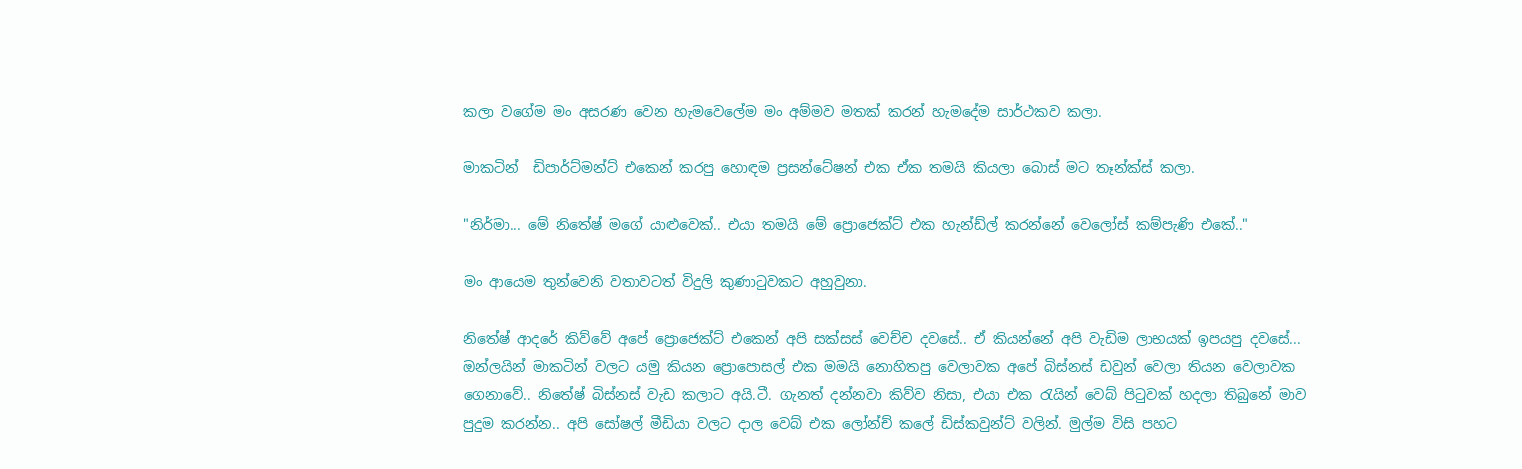කලා වගේම මං අසරණ වෙන හැමවෙලේම මං අම්මව මතක් කරන් හැමදේම සාර්ථකව කලා.

මාකටින්  ඩිපාර්ට්මන්ට් එකෙන් කරපු හොඳම ප්‍රසන්ටේෂන් එක ඒක තමයි කියලා බොස් මට තෑන්ක්ස් කලා.

"නිර්මා... මේ නිතේෂ් මගේ යාළුවෙක්.. එයා තමයි මේ ප්‍රොජෙක්ට් එක හැන්ඩ්ල් කරන්නේ වෙලෝස් කම්පැණි එකේ.."

මං ආයෙම තුන්වෙනි වතාවටත් විදුලි කුණාටුවකට අහුවුනා.

නිතේෂ් ආදරේ කිව්වේ අපේ ප්‍රොජෙක්ට් එකෙන් අපි සක්සස් වෙච්ච දවසේ.. ඒ කියන්නේ අපි වැඩිම ලාභයක් ඉපයපු දවසේ... ඔන්ලයින් මාකටින් වලට යමු කියන ප්‍රොපොසල් එක මමයි නොහිතපු වෙලාවක අපේ බිස්නස් ඩවුන් වෙලා තියන වෙලාවක ගෙනාවේ.. නිතේෂ් බිස්නස් වැඩ කලාට අයි.ටී. ගැනත් දන්නවා කිව්ව නිසා, එයා එක රැයින් වෙබ් පිටුවක් හදලා තිබුනේ මාව පුදුම කරන්න.. අපි සෝෂල් මීඩියා වලට දාල වෙබ් එක ලෝන්ච් කලේ ඩිස්කවුන්ට් වලින්. මුල්ම විසි පහට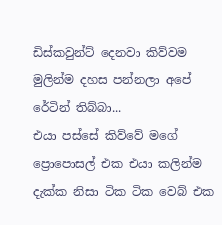ඩිස්කවුන්ට් දෙනවා කිව්වම මුලින්ම දහස පන්නලා අපේ රේටින් තිබ්බා...
එයා පස්සේ කිව්වේ මගේ ප්‍රොපොසල් එක එයා කලින්ම දැක්ක නිසා ටික ටික වෙබ් එක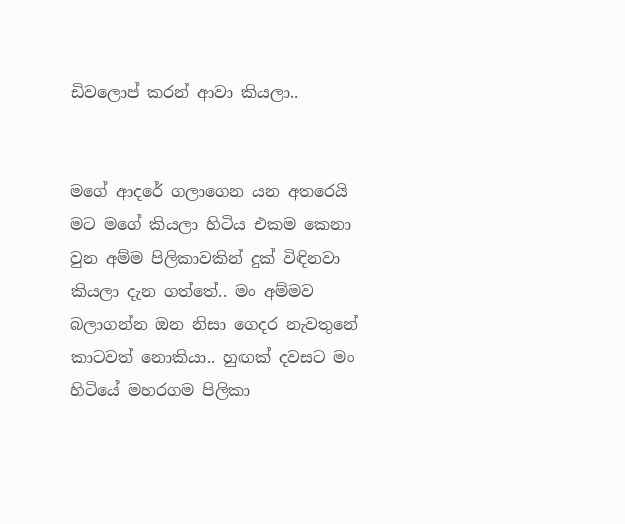ඩිවලොප් කරන් ආවා කියලා..


මගේ ආදරේ ගලාගෙන යන අතරෙයි මට මගේ කියලා හිටිය එකම කෙනා වුන අම්ම පිලිකාවකින් දුක් විඳිනවා කියලා දැන ගත්තේ.. මං අම්මව බලාගන්න ඔන නිසා ගෙදර නැවතුනේ කාටවත් නොකියා.. හුඟක් දවසට මං හිටියේ මහරගම පිලිකා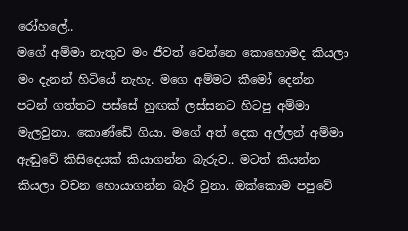රෝහලේ..
මගේ අම්මා නැතුව මං ජීවත් වෙන්නෙ කොහොමද කියලා මං දැනන් හිටියේ නැහැ. මගෙ අම්මට කීමෝ දෙන්න පටන් ගත්තට පස්සේ හුඟක් ලස්සනට හිටපු අම්මා මැලවුනා. කොණ්ඩේ ගියා. මගේ අත් දෙක අල්ලන් අම්මා ඇඬුවේ කිසිදෙයක් කියාගන්න බැරුව.. මටත් කියන්න කියලා වචන හොයාගන්න බැරි වුනා. ඔක්කොම පපුවේ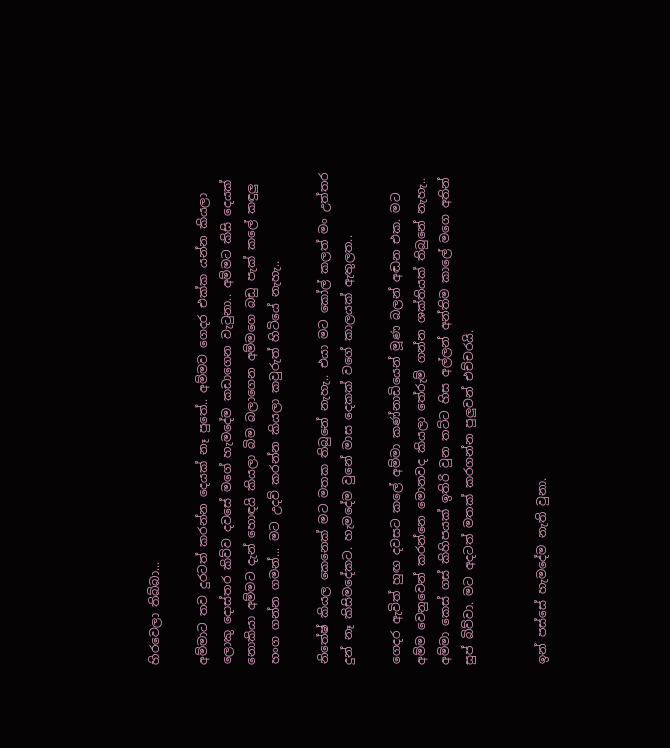හිරවෙලා තිබ්බා...

අම්මාට තව දුරටත් කරන්න දෙයක් නෑ පුතේ.. අම්මව ගෙදර එක්ක යන්න කියලා ලොකු දොස්තර කිව්ව දවසේ මගේ හැමදේම කඩාගෙන වැටුනා.. අම්මට කිසි දෙයක් නොකියා අම්මට දැන් හොඳයි කියලා බිම බලාගෙන අම්මගෙ බඩු පැක් කලේ කඳුලු හංග ගන්න ගමන්... මට උදව් කරන්න කියලා කවුරුත් හිටියේ නැහැ..

නිතේෂ් කියල කෙනෙක් මට මතක තිබුනේ නැහැ.. එයා මට කෝල් කලත් මං උත්තර දුන් නෑ කිසිමදේකට. හැමදේම වුනේ මාස දෙකක් වගේ කාලයක් ඇතුලත..

ගෙදර ඇවිත් හුඟ දවසට කලේ අම්මා කණ්නාඩියෙන් මූණ බලන් අඬන එක. මට අම්ම වෙනුවෙන් කරන්නෙ මොනවද කියලා තේරුම් ගන්න ශක්තියක් තිබුනේ නැහැ.. අම්මා කෙස් ගස් කිහිපයක් ඉතිරි වුන තට්ට හිස අල්ලන් අන්තිම කාලේ මගෙ අතින් සුප් බිව්වා. මට අදටත් මතක් කරගන්න පුලුවන් එච්චරයි.


ඉන් පස්සේ හැමදේම නැති වුනා.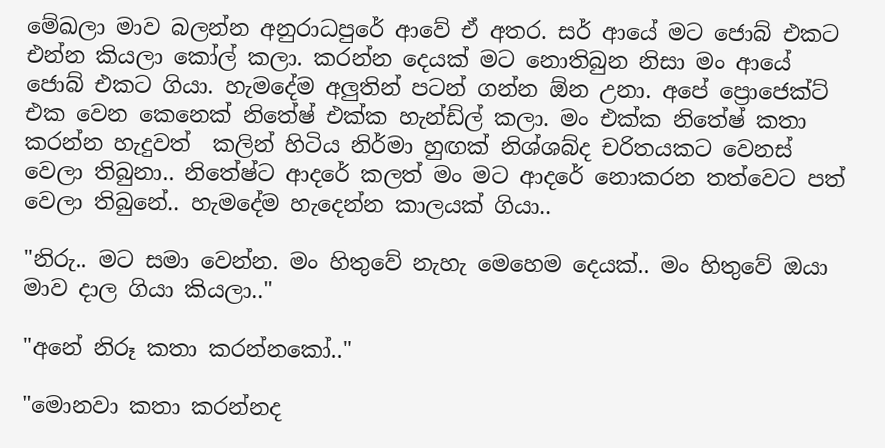මේඛලා මාව බලන්න අනුරාධපුරේ ආවේ ඒ අතර. සර් ආයේ මට ජොබ් එකට එන්න කියලා කෝල් කලා. කරන්න දෙයක් මට නොතිබුන නිසා මං ආයේ ජොබ් එකට ගියා. හැමදේම අලුතින් පටන් ගන්න ඕන උනා. අපේ ප්‍රොජෙක්ට් එක වෙන කෙනෙක් නිතේෂ් එක්ක හැන්ඩ්ල් කලා. මං එක්ක නිතේෂ් කතා කරන්න හැදුවත්  කලින් හිටිය නිර්මා හුඟක් නිශ්ශබ්ද චරිතයකට වෙනස් වෙලා තිබුනා.. නිතේෂ්ට ආදරේ කලත් මං මට ආදරේ නොකරන තත්වෙට පත් වෙලා තිබුනේ.. හැමදේම හැදෙන්න කාලයක් ගියා..

"නිරු.. මට සමා වෙන්න. මං හිතුවේ නැහැ මෙහෙම දෙයක්.. මං හිතුවේ ඔයා මාව දාල ගියා කියලා.."

"අනේ නිරූ කතා කරන්නකෝ.."

"මොනවා කතා කරන්නද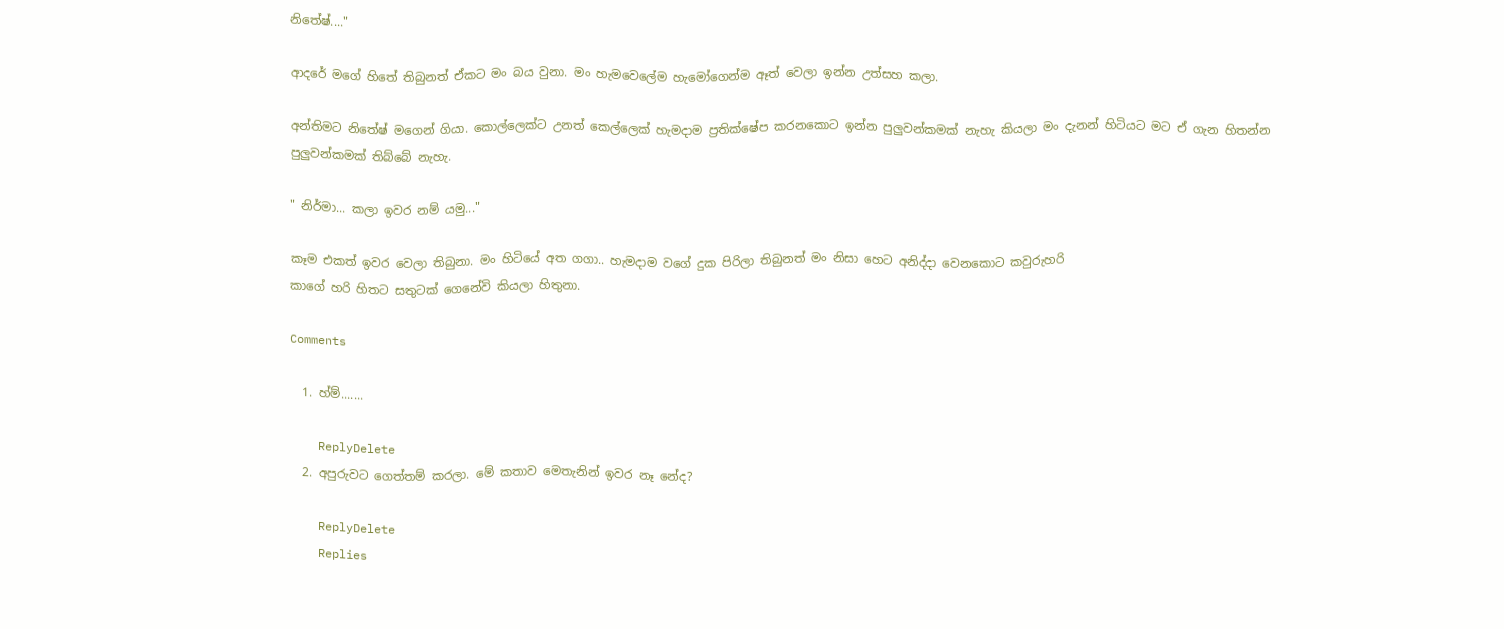නිතේෂ්...."

ආදරේ මගේ හිතේ තිබුනත් ඒකට මං බය වුනා. මං හැමවෙලේම හැමෝගෙන්ම ඈත් වෙලා ඉන්න උත්සහ කලා.

අන්තිමට නිතේෂ් මගෙන් ගියා. කොල්ලෙක්ට උනත් කෙල්ලෙක් හැමදාම ප්‍රතික්ෂේප කරනකොට ඉන්න පුලුවන්කමක් නැහැ කියලා මං දැනන් හිටියට මට ඒ ගැන හිතන්න පුලුවන්කමක් තිබ්බේ නැහැ.

" නිර්මා... කලා ඉවර නම් යමු..."

කෑම එකත් ඉවර වෙලා තිබුනා. මං හිටියේ අත ගගා.. හැමදාම වගේ දුක පිරිලා තිබුනත් මං නිසා හෙට අනිද්දා වෙනකොට කවුරුහරි
කාගේ හරි හිතට සතුටක් ගෙනේවි කියලා හිතුනා.

Comments

  1. හ්ම්.......

    ReplyDelete
  2. අපුරුවට ගෙත්තම් කරලා. මේ කතාව මෙතැනින් ඉවර නෑ නේද?

    ReplyDelete
    Replies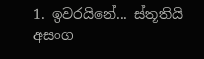1. ඉවරයිනේ... ස්තූතියි අසංග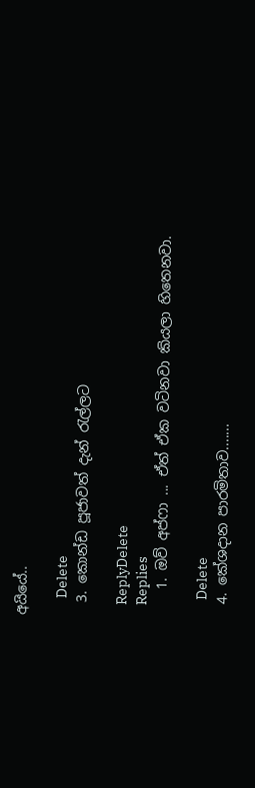අයියේ..

      Delete
  3. කොන්ඩ පූජාවත් දැන් රැල්ලට

    ReplyDelete
    Replies
    1. ඔව් අප්ෆා ... ඒත් ඒක වටිනවා කියලා හිතෙනවා.

      Delete
  4. කේශදාන පාරමිතාව.......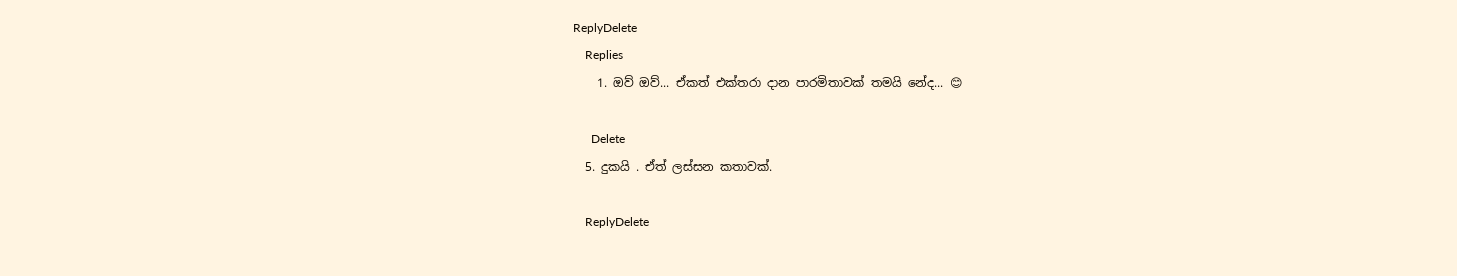ReplyDelete
    Replies
    1. ඔව් ඔව්... ඒකත් එක්තරා දාන පාරමිතාවක් තමයි නේද... 😊

      Delete
  5. දුකයි . ඒත් ලස්සන කතාවක්.

    ReplyDelete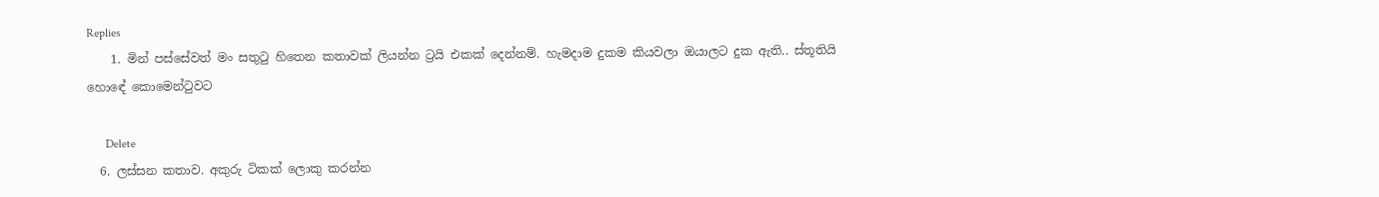Replies
    1. මින් පස්සේවත් මං සතුටු හිතෙන කතාවක් ලියන්න ට්‍රයි එකක් දෙන්නම්. හැමදාම දුකම කියවලා ඔයාලට දුක ඇති.. ස්තූතියි හොඳේ කොමෙන්ටුවට

      Delete
  6. ලස්සන කතාව. අකුරු ටිකක් ලොකු කරන්න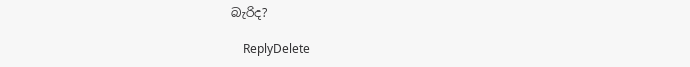බැරිද?

    ReplyDelete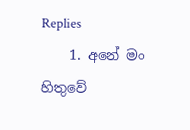Replies
    1. අනේ මං හිතුවේ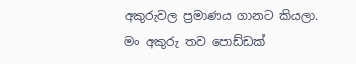අකුරුවල ප්‍රමාණය ගානට කියලා. මං අකුරු තව පොඩ්ඩක්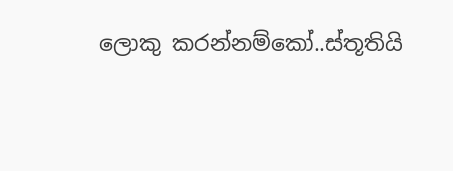ලොකු කරන්නම්කෝ..ස්තූතියි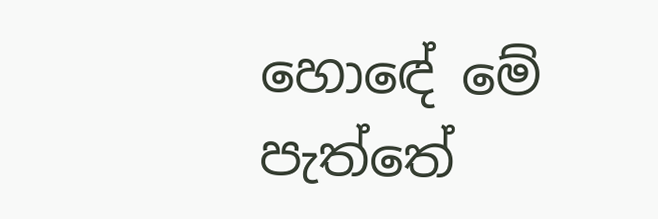හොඳේ මේ පැත්තේ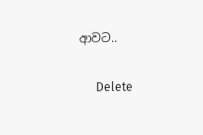ආවට..

      Delete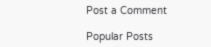Post a Comment

Popular Posts